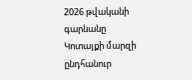2026 թվականի գարնանը Կոտայքի մարզի ընդհանուր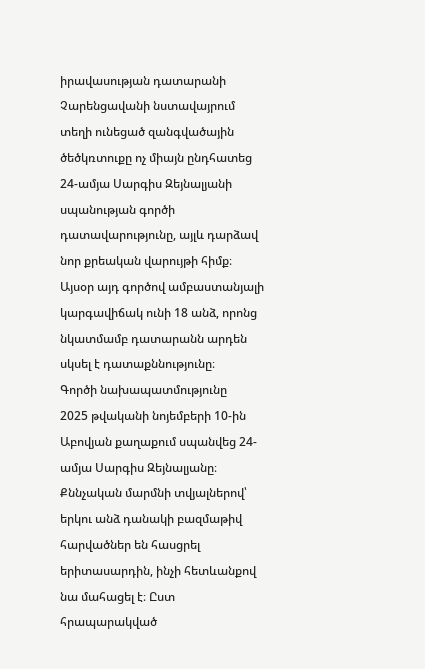իրավասության դատարանի Չարենցավանի նստավայրում տեղի ունեցած զանգվածային ծեծկռտուքը ոչ միայն ընդհատեց 24-ամյա Սարգիս Զեյնալյանի սպանության գործի դատավարությունը, այլև դարձավ նոր քրեական վարույթի հիմք։ Այսօր այդ գործով ամբաստանյալի կարգավիճակ ունի 18 անձ, որոնց նկատմամբ դատարանն արդեն սկսել է դատաքննությունը։
Գործի նախապատմությունը
2025 թվականի նոյեմբերի 10-ին Աբովյան քաղաքում սպանվեց 24-ամյա Սարգիս Զեյնալյանը։ Քննչական մարմնի տվյալներով՝ երկու անձ դանակի բազմաթիվ հարվածներ են հասցրել երիտասարդին, ինչի հետևանքով նա մահացել է։ Ըստ հրապարակված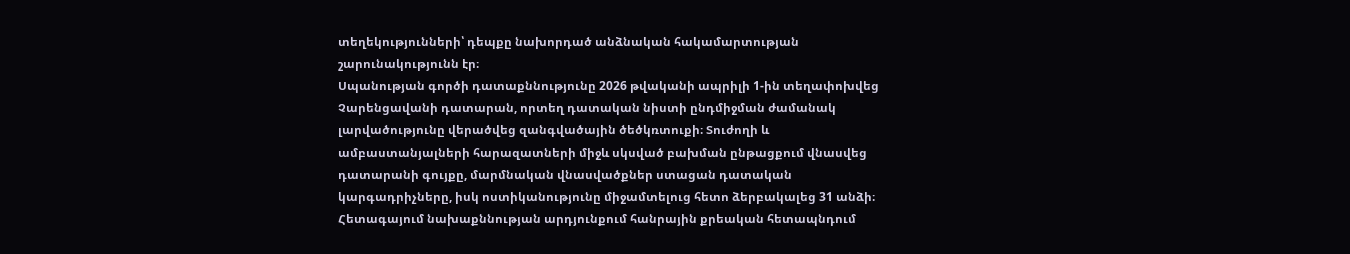տեղեկությունների՝ դեպքը նախորդած անձնական հակամարտության շարունակությունն էր։
Սպանության գործի դատաքննությունը 2026 թվականի ապրիլի 1-ին տեղափոխվեց Չարենցավանի դատարան, որտեղ դատական նիստի ընդմիջման ժամանակ լարվածությունը վերածվեց զանգվածային ծեծկռտուքի։ Տուժողի և ամբաստանյալների հարազատների միջև սկսված բախման ընթացքում վնասվեց դատարանի գույքը, մարմնական վնասվածքներ ստացան դատական կարգադրիչները, իսկ ոստիկանությունը միջամտելուց հետո ձերբակալեց 31 անձի։
Հետագայում նախաքննության արդյունքում հանրային քրեական հետապնդում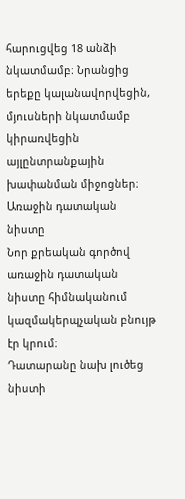հարուցվեց 18 անձի նկատմամբ։ Նրանցից երեքը կալանավորվեցին, մյուսների նկատմամբ կիրառվեցին այլընտրանքային խափանման միջոցներ։
Առաջին դատական նիստը
Նոր քրեական գործով առաջին դատական նիստը հիմնականում կազմակերպչական բնույթ էր կրում։
Դատարանը նախ լուծեց նիստի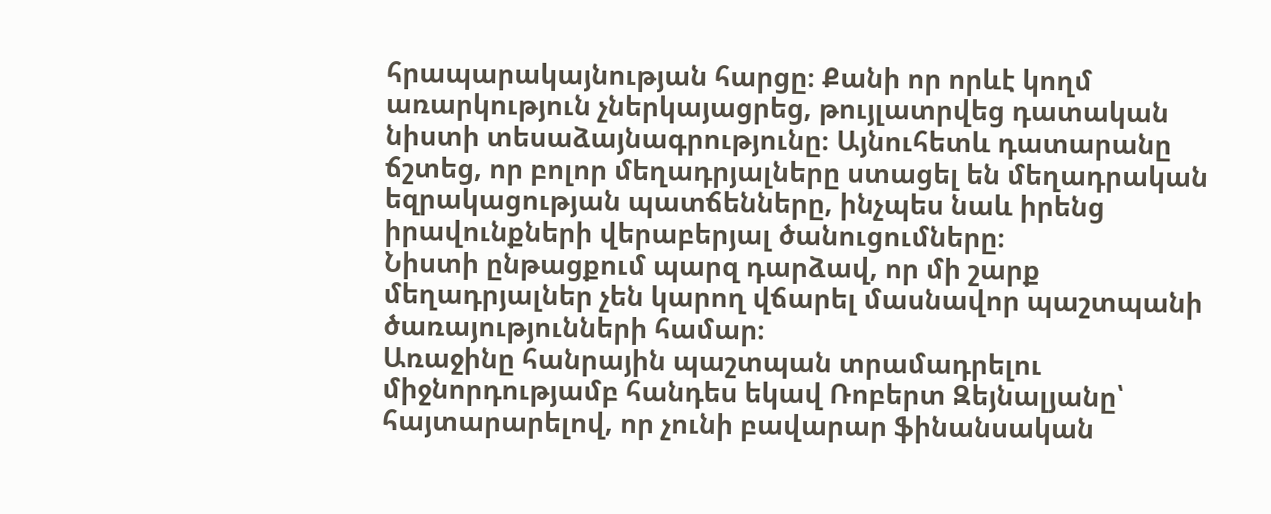հրապարակայնության հարցը։ Քանի որ որևէ կողմ առարկություն չներկայացրեց, թույլատրվեց դատական նիստի տեսաձայնագրությունը։ Այնուհետև դատարանը ճշտեց, որ բոլոր մեղադրյալները ստացել են մեղադրական եզրակացության պատճենները, ինչպես նաև իրենց իրավունքների վերաբերյալ ծանուցումները։
Նիստի ընթացքում պարզ դարձավ, որ մի շարք մեղադրյալներ չեն կարող վճարել մասնավոր պաշտպանի ծառայությունների համար։
Առաջինը հանրային պաշտպան տրամադրելու միջնորդությամբ հանդես եկավ Ռոբերտ Զեյնալյանը՝ հայտարարելով, որ չունի բավարար ֆինանսական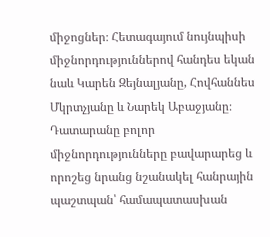միջոցներ։ Հետագայում նույնպիսի միջնորդություններով հանդես եկան նաև Կարեն Զեյնալյանը, Հովհաննես Մկրտչյանը և Նարեկ Աբաջյանը։
Դատարանը բոլոր միջնորդությունները բավարարեց և որոշեց նրանց նշանակել հանրային պաշտպան՝ համապատասխան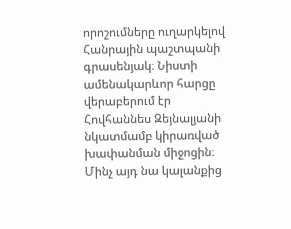որոշումները ուղարկելով Հանրային պաշտպանի գրասենյակ։ Նիստի ամենակարևոր հարցը վերաբերում էր Հովհաննես Զեյնալյանի նկատմամբ կիրառված խափանման միջոցին։
Մինչ այդ նա կալանքից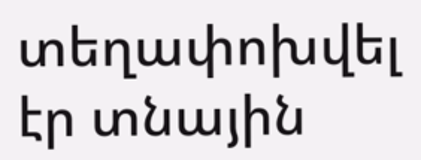տեղափոխվել էր տնային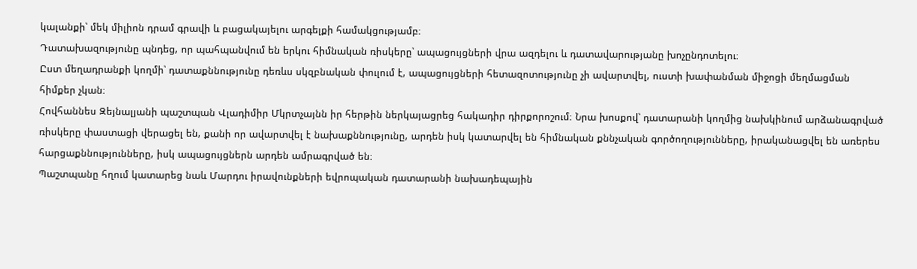կալանքի՝ մեկ միլիոն դրամ գրավի և բացակայելու արգելքի համակցությամբ։
Դատախազությունը պնդեց, որ պահպանվում են երկու հիմնական ռիսկերը՝ ապացույցների վրա ազդելու և դատավարությանը խոչընդոտելու։
Ըստ մեղադրանքի կողմի՝ դատաքննությունը դեռևս սկզբնական փուլում է, ապացույցների հետազոտությունը չի ավարտվել, ուստի խափանման միջոցի մեղմացման հիմքեր չկան։
Հովհաննես Զեյնալյանի պաշտպան Վլադիմիր Մկրտչայնն իր հերթին ներկայացրեց հակադիր դիրքորոշում։ Նրա խոսքով՝ դատարանի կողմից նախկինում արձանագրված ռիսկերը փաստացի վերացել են, քանի որ ավարտվել է նախաքննությունը, արդեն իսկ կատարվել են հիմնական քննչական գործողությունները, իրականացվել են առերես հարցաքննությունները, իսկ ապացույցներն արդեն ամրագրված են։
Պաշտպանը հղում կատարեց նաև Մարդու իրավունքների եվրոպական դատարանի նախադեպային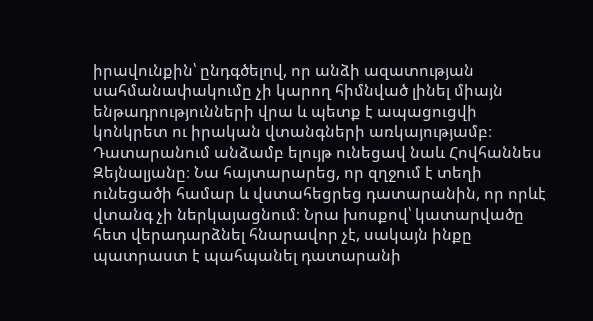իրավունքին՝ ընդգծելով, որ անձի ազատության սահմանափակումը չի կարող հիմնված լինել միայն ենթադրությունների վրա և պետք է ապացուցվի կոնկրետ ու իրական վտանգների առկայությամբ։
Դատարանում անձամբ ելույթ ունեցավ նաև Հովհաննես Զեյնալյանը։ Նա հայտարարեց, որ զղջում է տեղի ունեցածի համար և վստահեցրեց դատարանին, որ որևէ վտանգ չի ներկայացնում։ Նրա խոսքով՝ կատարվածը հետ վերադարձնել հնարավոր չէ, սակայն ինքը պատրաստ է պահպանել դատարանի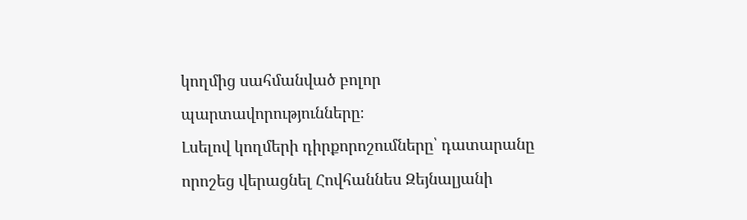կողմից սահմանված բոլոր պարտավորությունները։
Լսելով կողմերի դիրքորոշումները՝ դատարանը որոշեց վերացնել Հովհաննես Զեյնալյանի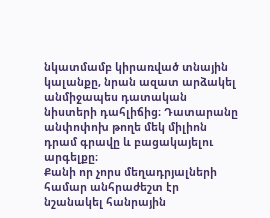նկատմամբ կիրառված տնային կալանքը, նրան ազատ արձակել անմիջապես դատական նիստերի դահլիճից։ Դատարանը անփոփոխ թողե մեկ միլիոն դրամ գրավը և բացակայելու արգելքը։
Քանի որ չորս մեղադրյալների համար անհրաժեշտ էր նշանակել հանրային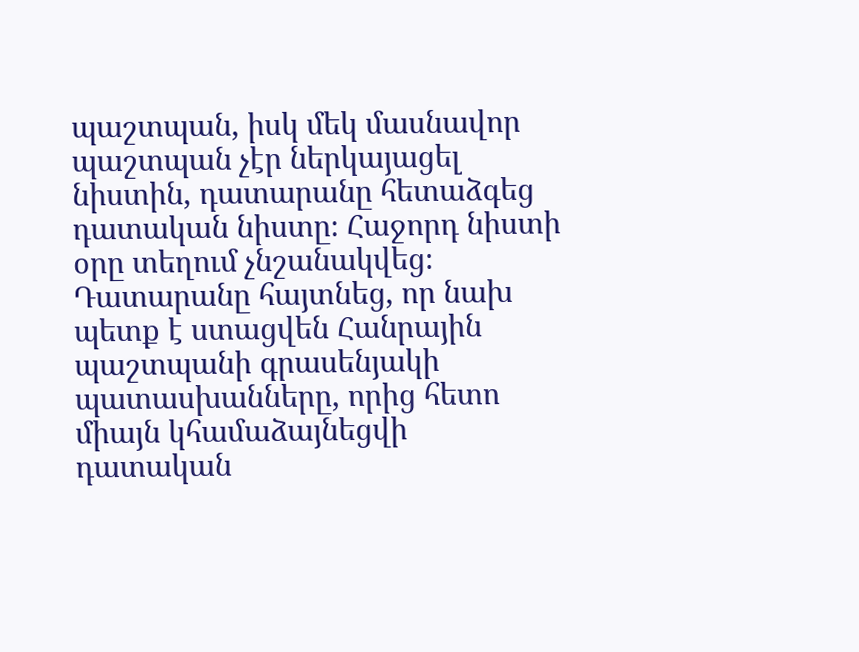պաշտպան, իսկ մեկ մասնավոր պաշտպան չէր ներկայացել նիստին, դատարանը հետաձգեց դատական նիստը։ Հաջորդ նիստի օրը տեղում չնշանակվեց։ Դատարանը հայտնեց, որ նախ պետք է ստացվեն Հանրային պաշտպանի գրասենյակի պատասխանները, որից հետո միայն կհամաձայնեցվի դատական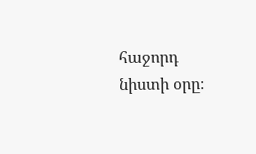հաջորդ նիստի օրը։